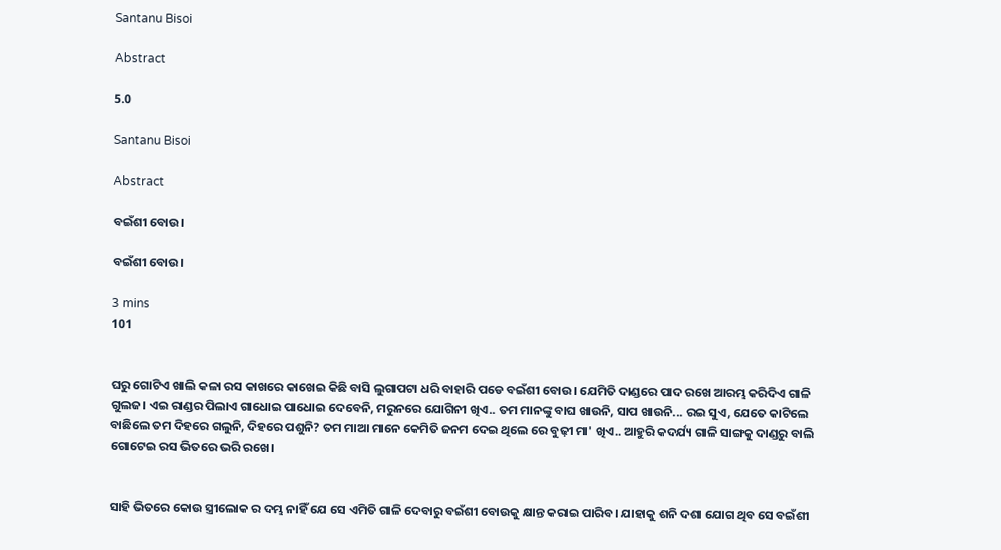Santanu Bisoi

Abstract

5.0

Santanu Bisoi

Abstract

ବଇଁଶୀ ବୋଉ।

ବଇଁଶୀ ବୋଉ।

3 mins
101


ଘରୁ ଗୋଟିଏ ଖାଲି କଳା ରସ କାଖରେ କାଖେଇ କିଛି ବାସି ଲୁଗାପଟା ଧରି ବାହାରି ପଡେ ବଇଁଶୀ ବୋଉ। ଯେମିତି ଦାଣ୍ଡରେ ପାଦ ରଖେ ଆରମ୍ଭ କରିଦିଏ ଗାଳି ଗୁଲଜ। ଏଇ ରାଣ୍ଡର ପିଲାଏ ଗାଧୋଇ ପାଧୋଇ ଦେବେନି, ମରୁନରେ ଯୋଗିନୀ ଖିଏ.. ତମ ମାନଙ୍କୁ ବାଘ ଖାଉନି, ସାପ ଖାଉନି... ରଇ ସୁଏ, ଯେତେ କାଟିଲେ ବାଛିଲେ ତମ ଦିହରେ ଗଲୁନି, ଦିହରେ ପଶୁନି? ତମ ମାଆ ମାନେ କେମିତି ଜନମ ଦେଇ ଥିଲେ ରେ ବୁଢ଼ୀ ମା' ଖିଏ.. ଆହୁରି କଦର୍ଯ୍ୟ ଗାଳି ସାଙ୍ଗକୁ ଦାଣ୍ଡରୁ ବାଲି ଗୋଟେଇ ରସ ଭିତରେ ଭରି ରଖେ।


ସାହି ଭିତରେ କୋଉ ସ୍ତ୍ରୀଲୋକ ର ଦମ୍ଭ ନାହିଁ ଯେ ସେ ଏମିତି ଗାଳି ଦେବାରୁ ବଇଁଶୀ ବୋଉକୁ କ୍ଷାନ୍ତ କରାଇ ପାରିବ। ଯାହାକୁ ଶନି ଦଶା ଯୋଗ ଥିବ ସେ ବଇଁଶୀ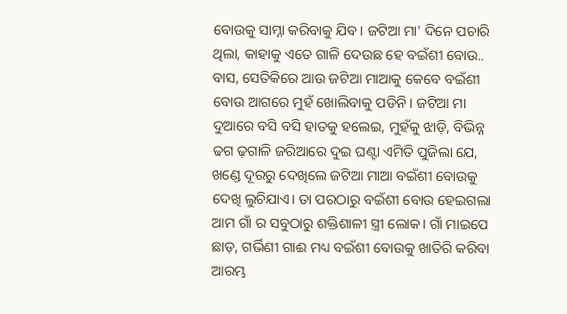ବୋଉକୁ ସାମ୍ନା କରିବାକୁ ଯିବ। ଜଟିଆ ମା' ଦିନେ ପଚାରି ଥିଲା, କାହାକୁ ଏତେ ଗାଳି ଦେଉଛ ହେ ବଇଁଶୀ ବୋଉ.. ବାସ, ସେତିକିରେ ଆଉ ଜଟିଆ ମାଆକୁ କେବେ ବଇଁଶୀ ବୋଉ ଆଗରେ ମୁହଁ ଖୋଲିବାକୁ ପଡିନି। ଜଟିଆ ମା ଦୁଆରେ ବସି ବସି ହାତକୁ ହଲେଇ, ମୁହଁକୁ ଝାଡ଼ି, ବିଭିନ୍ନ ଢଗ ଢ଼ଗାଳି ଜରିଆରେ ଦୁଇ ଘଣ୍ଟା ଏମିତି ପୁଜିଲା ଯେ, ଖଣ୍ଡେ ଦୂରରୁ ଦେଖିଲେ ଜଟିଆ ମାଆ ବଇଁଶୀ ବୋଉକୁ ଦେଖି ଲୁଚିଯାଏ। ତା ପରଠାରୁ ବଇଁଶୀ ବୋଉ ହେଇଗଲା ଆମ ଗାଁ ର ସବୁଠାରୁ ଶକ୍ତିଶାଳୀ ସ୍ତ୍ରୀ ଲୋକ। ଗାଁ ମାଇପେ ଛାଡ଼, ଗର୍ଭିଣୀ ଗାଈ ମଧ୍ୟ ବଇଁଶୀ ବୋଉକୁ ଖାତିରି କରିବା ଆରମ୍ଭ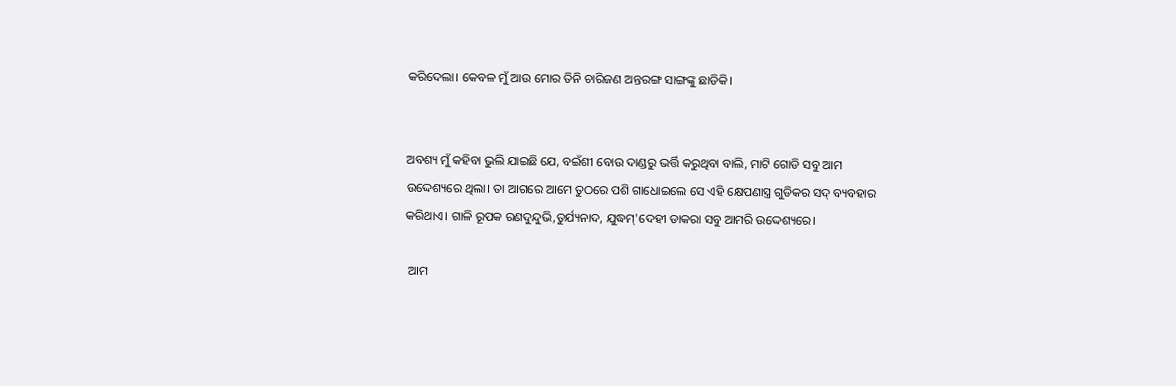କରିଦେଲା। କେବଳ ମୁଁ ଆଉ ମୋର ତିନି ଚାରିଜଣ ଅନ୍ତରଙ୍ଗ ସାଙ୍ଗଙ୍କୁ ଛାଡିକି।


ଅବଶ୍ୟ ମୁଁ କହିବା ଭୁଲି ଯାଇଛି ଯେ, ବଇଁଶୀ ବୋଉ ଦାଣ୍ଡରୁ ଭର୍ତ୍ତି କରୁଥିବା ବାଲି, ମାଟି ଗୋଡି ସବୁ ଆମ ଉଦ୍ଦେଶ୍ୟରେ ଥିଲା। ତା ଆଗରେ ଆମେ ତୁଠରେ ପଶି ଗାଧୋଇଲେ ସେ ଏହି କ୍ଷେପଣାସ୍ତ୍ର ଗୁଡିକର ସଦ୍ ବ୍ୟବହାର କରିଥାଏ। ଗାଳି ରୂପକ ରଣଦୁନ୍ଦୁଭି,ତୁର୍ଯ୍ୟନାଦ, ଯୁଦ୍ଧମ୍'ଦେହୀ ଡାକରା ସବୁ ଆମରି ଉଦ୍ଦେଶ୍ୟରେ।

 ଆମ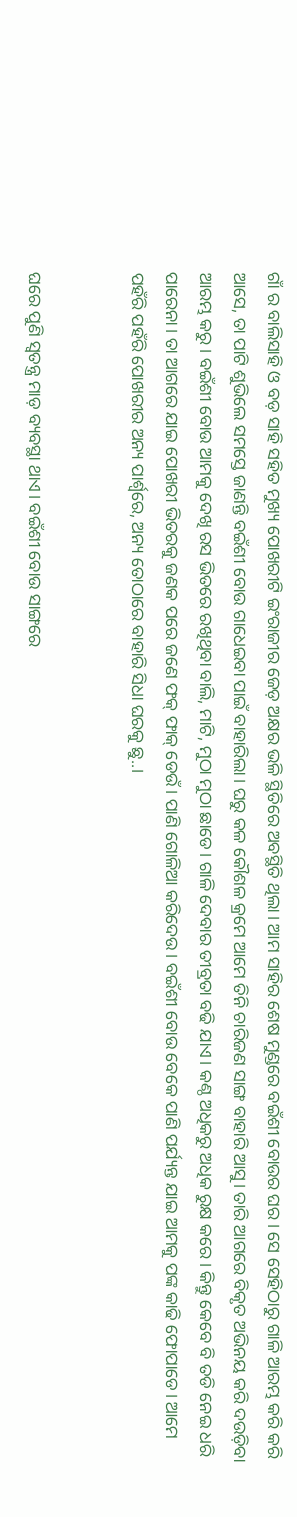ଗାଁ ର ବାଲିସାହି ଓ ବଡ଼ ସାହି ସହିତ ମୁଖ୍ୟ ପୋଖରୀଟି ଇଂରାଜୀର ଜେଡ଼ ଅକ୍ଷର ଭଳି ସ୍ଥିତିରେ ଅବସ୍ଥିତି ଥିଲା। ଆମ ସାହିର ଶେଷ ମୁଣ୍ଡରେ ବଇଁଶୀ ବୋଉର ଘର। ସେ ସେହିଠାରୁ ଗାଳି ଆରମ୍ଭ କରି କରି ଆସେ, ତା ପାଟି ଶୁଭିଲେ ସମସ୍ତେ ଜାଣନ୍ତି ବଇଁଶୀ ବୋଉ ଗାଧେଇବା ପାଇଁ ବାହାରିଲା। ଘରୁ କଳ କୌଶଳ କ୍ରମେ ଆମେ ତିନି ଚାରିଜଣ ସାଙ୍ଗ ବାହାରି ଆସୁ। ତାରି ଆଗରେ ବିକୃତ ଅଭିନୟ କରି ଦଉଡ଼ିବା ଆରମ୍ଭ କରୁ। ବଇଁଶୀ ବୋଉ ଆମକୁ ଦେଖି ରସ ଭିତରେ ରଖିଥିବା ବାଲି, ମାଟି, ମୁଠା ମୁଠା ଛାଡେ। ଗାଳି ଦେବାର ତୀବ୍ରତା ବଢି ଯାଏ। କଣ୍ଠ ଅଧିକରୁ ଅଧିକ ରୁକ୍ଷ କରେ। କିନ୍ତୁ କେବେ ବି ତଡି ନେଇ ଧରି ପାରେନା। ତା ଆଗରେ ଯାଇ ପୋଖରୀ ଭିତରକୁ ଜଣକ ପରେ ଜଣେ ଫକ୍ ଫାକ୍ ଡେଉଁ। ପାଣି ଗୋଳିଆ କରିଦେଉ। ବଇଁଶୀ ବୋଉ ବେକେ ପାଣି ପର୍ଯ୍ୟନ୍ତ ଯାଇ ଆମକୁ ପଙ୍କ କାଢି ଫୋପାଡେ। ଆମେ ପହଁରି ପହଁରି ପୋଖରୀର ଅନ୍ୟ ପାର୍ଶ୍ଵରେ, ଅନ୍ୟ ତୋଠାରେ ବାହାରି ସିଧା ଘରକୁ ଛୁ..।


ଘରେ ପୁଣି ସ୍ୱତନ୍ତ୍ର ମାଡ଼ ବ୍ୟବସ୍ଥା ଥାଏ। ବଇଁଶୀ ବୋଉ ସାଙ୍ଗରେ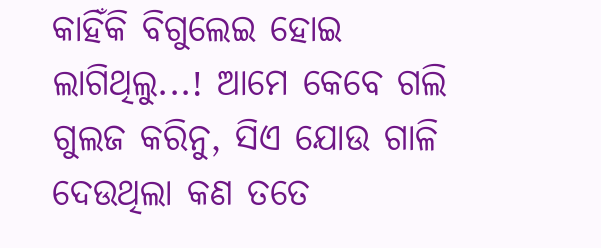କାହିଁକି ବିଗୁଲେଇ ହୋଇ ଲାଗିଥିଲୁ...! ଆମେ କେବେ ଗଲି ଗୁଲଜ କରିନୁ, ସିଏ ଯୋଉ ଗାଳି ଦେଉଥିଲା କଣ ତତେ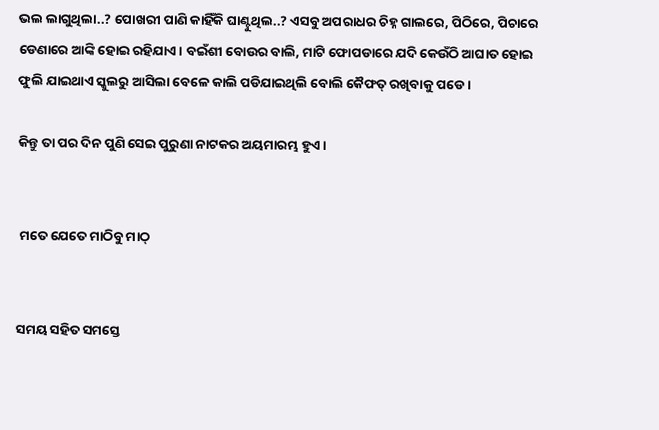ଭଲ ଲାଗୁଥିଲା..? ପୋଖରୀ ପାଣି କାହିଁକି ଘାଣ୍ଟୁଥିଲ..? ଏସବୁ ଅପରାଧର ଚିହ୍ନ ଗାଲରେ, ପିଠିରେ, ପିଚାରେ ଡେଣାରେ ଆଙ୍କି ହୋଇ ରହିଯାଏ। ବଇଁଶୀ ବୋଉର ବାଲି, ମାଟି ଫୋପଡାରେ ଯଦି କେଉଁଠି ଆଘାତ ହୋଇ ଫୁଲି ଯାଇଥାଏ ସ୍କୁଲରୁ ଆସିଲା ବେଳେ କାଲି ପଡିଯାଇଥିଲି ବୋଲି କୈଫତ୍ ରଖିବାକୁ ପଡେ।

କିନ୍ତୁ ତା ପର ଦିନ ପୁଣି ସେଇ ପୁରୁଣା ନାଟକର ଅୟମାରମ୍ଭ ହୁଏ।


 ମତେ ଯେତେ ମାଠିବୁ ମାଠ୍


ସମୟ ସହିତ ସମସ୍ତେ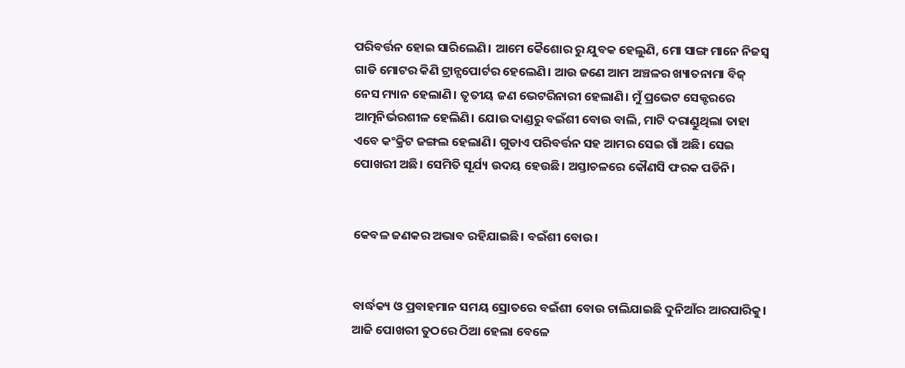ପରିବର୍ତ୍ତନ ହୋଇ ସାରିଲେଣି। ଆମେ କୈଶୋର ରୁ ଯୁବକ ହେଲୁଣି, ମୋ ସାଙ୍ଗ ମାନେ ନିଜସ୍ୱ ଗାଡି ମୋଟର କିଣି ଟ୍ରାନ୍ସପୋର୍ଟର ହେଲେଣି। ଆଉ ଜଣେ ଆମ ଅଞ୍ଚଳର ଖ୍ୟାତନାମା ବିଜ୍ ନେସ ମ୍ୟାନ ହେଲାଣି। ତୃତୀୟ ଜଣ ଭେଟରିନାରୀ ହେଲାଣି। ମୁଁ ପ୍ରଭେଟ ସେକ୍ଟରରେ ଆତ୍ମନିର୍ଭରଶୀଳ ହେଲିଣି। ଯୋଉ ଦାଣ୍ଡରୁ ବଇଁଶୀ ବୋଉ ବାଲି, ମାଟି ଦରାଣ୍ଡୁଥିଲା ତାହା ଏବେ କଂକ୍ରିଟ ଜଙ୍ଗଲ ହେଲାଣି। ଗୁଡାଏ ପରିବର୍ତ୍ତନ ସହ ଆମର ସେଇ ଗାଁ ଅଛି। ସେଇ ପୋଖରୀ ଅଛି। ସେମିତି ସୂର୍ଯ୍ୟ ଉଦୟ ହେଉଛି। ଅସ୍ତାଚଳରେ କୌଣସି ଫରକ ପଡିନି।


କେବଳ ଜଣକର ଅଭାବ ରହିଯାଇଛି। ବଇଁଶୀ ବୋଉ।


ବାର୍ଦ୍ଧକ୍ୟ ଓ ପ୍ରବାହମାନ ସମୟ ସ୍ରୋତରେ ବଇଁଶୀ ବୋଉ ଚାଲିଯାଇଛି ଦୁନିଆଁର ଆରପାରିକୁ। ଆଜି ପୋଖରୀ ତୁଠରେ ଠିଆ ହେଲା ବେଳେ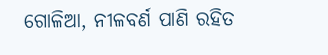ଗୋଳିଆ, ନୀଳବର୍ଣ ପାଣି ରହିତ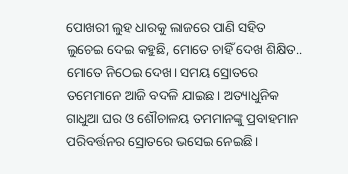ପୋଖରୀ ଲୁହ ଧାରକୁ ଲାଜରେ ପାଣି ସହିତ ଲୁଚେଇ ଦେଇ କହୁଛି, ମୋତେ ଚାହିଁ ଦେଖ ଶିକ୍ଷିତ.. ମୋତେ ନିଠେଇ ଦେଖ। ସମୟ ସ୍ରୋତରେ ତମେମାନେ ଆଜି ବଦଳି ଯାଇଛ। ଅତ୍ୟାଧୁନିକ ଗାଧୁଆ ଘର ଓ ଶୌଚାଳୟ ତମମାନଙ୍କୁ ପ୍ରବାହମାନ ପରିବର୍ତ୍ତନର ସ୍ରୋତରେ ଭସେଇ ନେଇଛି।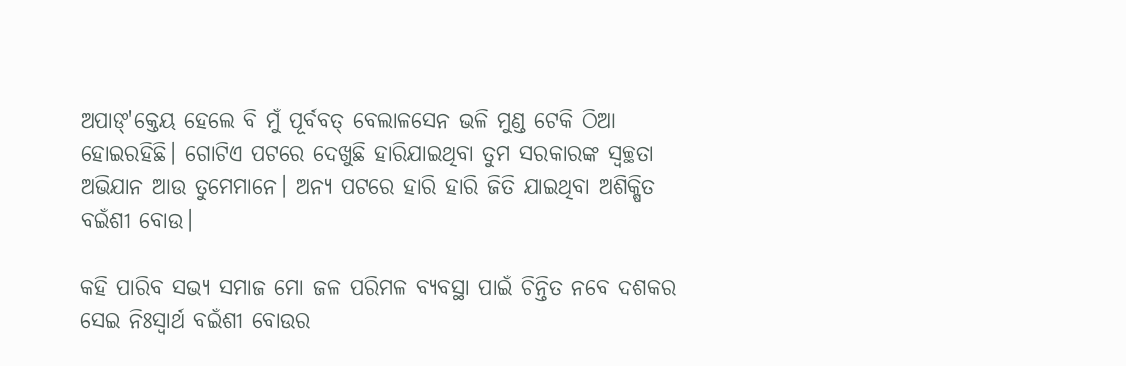ଅପାଙ୍'କ୍ତେୟ ହେଲେ ବି ମୁଁ ପୂର୍ବବତ୍ ବେଲାଳସେନ ଭଳି ମୁଣ୍ଡ ଟେକି ଠିଆ ହୋଇରହିଛି। ଗୋଟିଏ ପଟରେ ଦେଖୁଛି ହାରିଯାଇଥିବା ତୁମ ସରକାରଙ୍କ ସ୍ୱଚ୍ଛତା ଅଭିଯାନ ଆଉ ତୁମେମାନେ। ଅନ୍ୟ ପଟରେ ହାରି ହାରି ଜିତି ଯାଇଥିବା ଅଶିକ୍ଷିତ ବଇଁଶୀ ବୋଉ।

କହି ପାରିବ ସଭ୍ୟ ସମାଜ ମୋ ଜଳ ପରିମଳ ବ୍ୟବସ୍ଥା ପାଇଁ ଚିନ୍ତିତ ନବେ ଦଶକର ସେଇ ନିଃସ୍ୱାର୍ଥ ବଇଁଶୀ ବୋଉର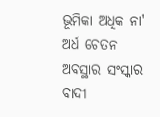ଭୂମିକା ଅଧିକ ନା' ଅର୍ଧ ଚେତନ ଅବସ୍ଥାର ସଂସ୍କାର ବାଦୀ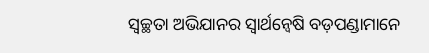ସ୍ୱଚ୍ଛତା ଅଭିଯାନର ସ୍ୱାର୍ଥନ୍ଵେଷି ବଡ଼ପଣ୍ଡାମାନେ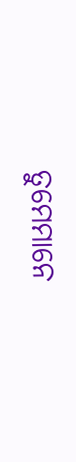ତୁମେମାନେ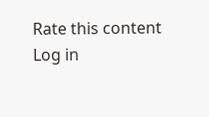Rate this content
Log in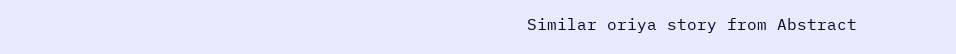Similar oriya story from Abstract